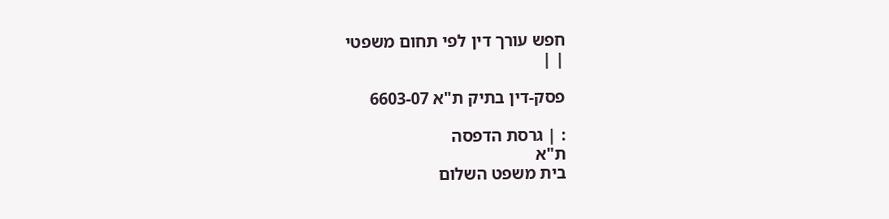חפש עורך דין לפי תחום משפטי
| |

פסק-דין בתיק ת"א 6603-07

: | גרסת הדפסה
ת"א
בית משפט השלום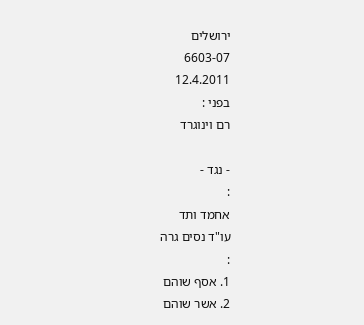ירושלים
6603-07
12.4.2011
בפני :
רם וינוגרד

- נגד -
:
אחמד ותד
עו"ד נסים גרה
:
1. אסף שוהם
2. אשר שוהם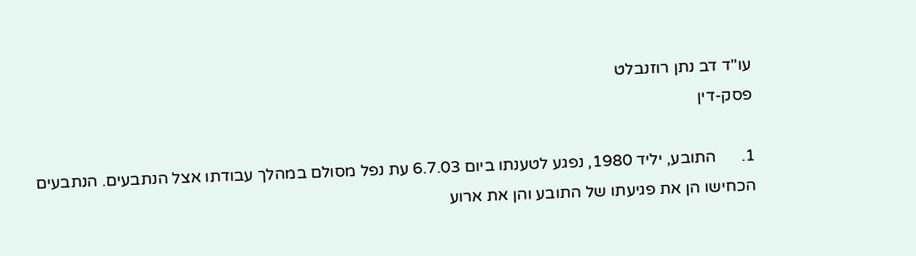עו"ד דב נתן רוזנבלט
פסק-דין

1.      התובע, יליד 1980, נפגע לטענתו ביום 6.7.03 עת נפל מסולם במהלך עבודתו אצל הנתבעים. הנתבעים הכחישו הן את פגיעתו של התובע והן את ארוע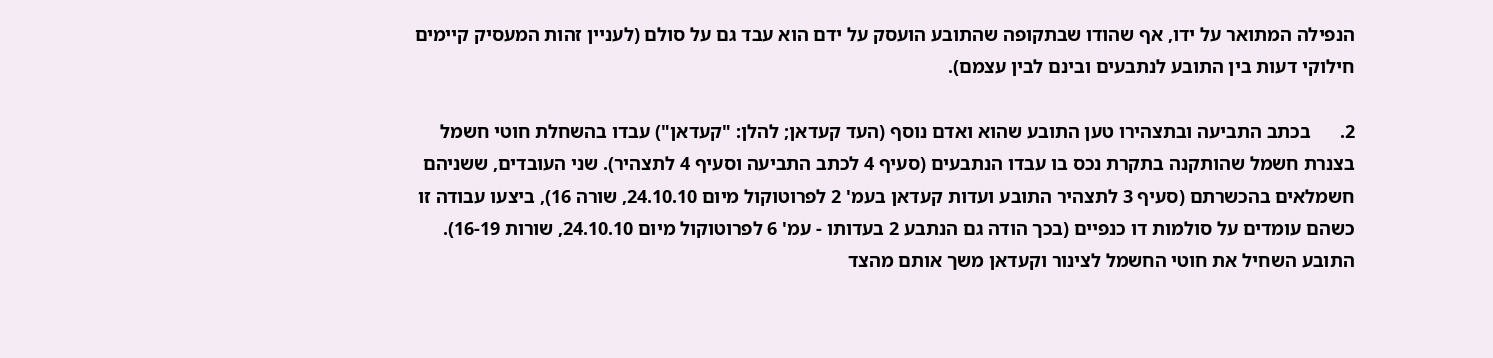הנפילה המתואר על ידו, אף שהודו שבתקופה שהתובע הועסק על ידם הוא עבד גם על סולם (לעניין זהות המעסיק קיימים חילוקי דעות בין התובע לנתבעים ובינם לבין עצמם).

2.      בכתב התביעה ובתצהירו טען התובע שהוא ואדם נוסף (העד קעדאן; להלן: "קעדאן") עבדו בהשחלת חוטי חשמל בצנרת חשמל שהותקנה בתקרת נכס בו עבדו הנתבעים (סעיף 4 לכתב התביעה וסעיף 4 לתצהיר). שני העובדים, ששניהם חשמלאים בהכשרתם (סעיף 3 לתצהיר התובע ועדות קעדאן בעמ' 2 לפרוטוקול מיום 24.10.10, שורה 16), ביצעו עבודה זו כשהם עומדים על סולמות דו כנפיים (בכך הודה גם הנתבע 2 בעדותו - עמ' 6 לפרוטוקול מיום 24.10.10, שורות 16-19). התובע השחיל את חוטי החשמל לצינור וקעדאן משך אותם מהצד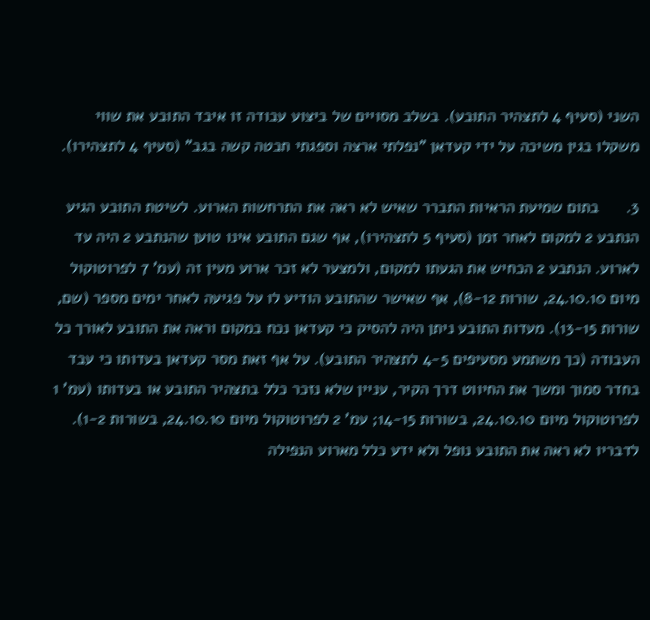השני (סעיף 4 לתצהיר התובע). בשלב מסויים של ביצוע עבודה זו איבד התובע את שווי משקלו בגין משיכה על ידי קעדאן "נפלתי ארצה וספגתי חבטה קשה בגב" (סעיף 4 לתצהירו).

3.      בתום שמיעת הראיות התברר שאיש לא ראה את התרחשות הארוע. לשיטת התובע הגיע הנתבע 2 למקום לאחר זמן (סעיף 5 לתצהירו), אף שגם התובע אינו טוען שהנתבע 2 היה עד לארוע. הנתבע 2 הכחיש את הגעתו למקום, ולמצער לא זכר ארוע מעין זה (עמ' 7 לפרוטוקול מיום 24.10.10, שורות 8-12), אף שאישר שהתובע הודיע לו על פגיעה לאחר ימים מספר (שם, שורות 13-15). מעדות התובע ניתן היה להסיק כי קעדאן נכח במקום וראה את התובע לאורך כל העבודה (כך משתמע מסעיפים 4-5 לתצהיר התובע). על אף זאת מסר קעדאן בעדותו כי עבד בחדר סמוך ומשך את החיווט דרך הקיר, עניין שלא נזכר כלל בתצהיר התובע או בעדותו (עמ' 1 לפרוטוקול מיום 24.10.10, בשורות 14-15; עמ' 2 לפרוטוקול מיום 24.10.10, בשורות 1-2). לדבריו לא ראה את התובע נופל ולא ידע כלל מארוע הנפילה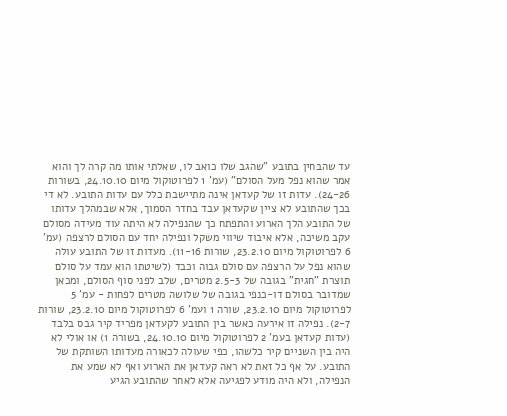עד שהבחין בתובע "שהגב שלו כואב לו, שאלתי אותו מה קרה לך והוא אמר שהוא נפל מעל הסולם" (עמ' 1 לפרוטוקול מיום 24.10.10, בשורות 24-26). עדות זו של קעדאן אינה מתיישבת כלל עם עדות התובע. לא די בכך שהתובע לא ציין שקעדאן עבד בחדר הסמוך, אלא שבמהלך עדותו של התובע הלך הארוע והתפתח כך שהנפילה לא היתה עוד מעידה מסולם עקב משיכה, אלא איבוד שיווי משקל ונפילה יחד עם הסולם לרצפה (עמ' 6 לפרוטוקול מיום 23.2.10, שורות 11-16). מעדות זו של התובע עולה שהוא נפל על הרצפה עם סולם גבוה וכבד (לשיטתו הוא עמד על סולם תוצרת "חגית" בגובה של 2.5-3 מטרים, שלב לפני סוף הסולם, ומכאן שמדובר בסולם דו-כנפי בגובה של שלושה מטרים לפחות - עמ' 5 לפרוטוקול מיום 23.2.10, שורה 1 ועמ' 6 לפרוטוקול מיום 23.2.10, שורות 2-7). נפילה זו אירעה כאשר בין התובע לקעדאן מפריד קיר גבס בלבד (עדות קעדאן בעמ' 2 לפרוטוקול מיום 24.10.10, בשורה 1) או אולי לא היה בין השניים קיר כלשהו, כפי שעולה לכאורה מעדותו השותקת של התובע. על אף כל זאת לא ראה קעדאן את הארוע ואף לא שמע את הנפילה, ולא היה מודע לפגיעה אלא לאחר שהתובע הגיע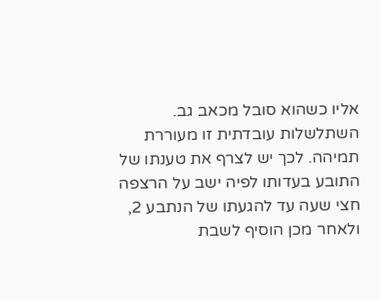אליו כשהוא סובל מכאב גב. השתלשלות עובדתית זו מעוררת תמיהה. לכך יש לצרף את טענתו של התובע בעדותו לפיה ישב על הרצפה חצי שעה עד להגעתו של הנתבע 2, ולאחר מכן הוסיף לשבת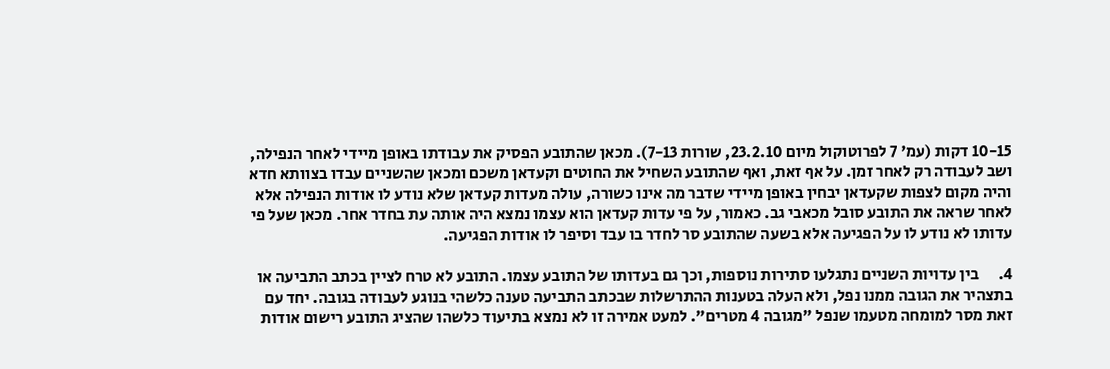10-15 דקות (עמ' 7 לפרוטוקול מיום 23.2.10, שורות 7-13). מכאן שהתובע הפסיק את עבודתו באופן מיידי לאחר הנפילה, ושב לעבודה רק לאחר זמן. על אף זאת, ואף שהתובע השחיל את החוטים וקעדאן משכם ומכאן שהשניים עבדו בצוותא חדא והיה מקום לצפות שקעדאן יבחין באופן מיידי שדבר מה אינו כשורה, עולה מעדות קעדאן שלא נודע לו אודות הנפילה אלא לאחר שראה את התובע סובל מכאבי גב. כאמור, על פי עדות קעדאן הוא עצמו נמצא היה אותה עת בחדר אחר. מכאן שעל פי עדותו לא נודע לו על הפגיעה אלא בשעה שהתובע סר לחדר בו עבד וסיפר לו אודות הפגיעה.

4.      בין עדויות השניים נתגלעו סתירות נוספות, וכך גם בעדותו של התובע עצמו. התובע לא טרח לציין בכתב התביעה או בתצהיר את הגובה ממנו נפל, ולא העלה בטענות ההתרשלות שבכתב התביעה טענה כלשהי בנוגע לעבודה בגובה. יחד עם זאת מסר למומחה מטעמו שנפל "מגובה 4 מטרים". למעט אמירה זו לא נמצא בתיעוד כלשהו שהציג התובע רישום אודות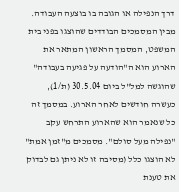דרך הנפילה או הגובה בו בוצעה העבודה. מבין המסמכים הבודדים שהוצגו בפני בית המשפט, המסמך הראשון המתאר את הארוע הוא ה"הודעה על פגיעה בעבודה" שהוגשה למל"ל ביום 30.5.04 (ת/1), כעשרה חודשים לאחר הארוע. במסמך זה כל שנאמר הוא שהארוע התרחש עקב "נפילה מעל סולם". מסמכים מ"זמן אמת" לא הוצגו כלל (מסיבה זו לא ניתן גם לבדוק את טענת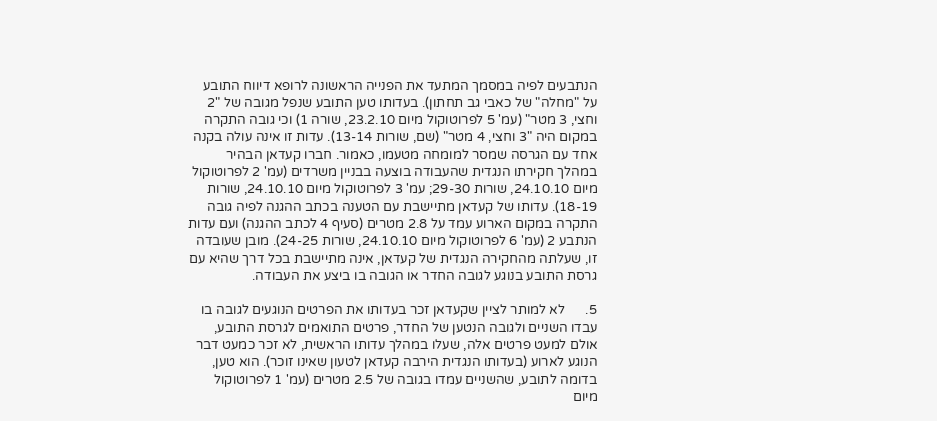הנתבעים לפיה במסמך המתעד את הפנייה הראשונה לרופא דיווח התובע על "מחלה" של כאבי גב תחתון). בעדותו טען התובע שנפל מגובה של "2 וחצי, 3 מטר" (עמ' 5 לפרוטוקול מיום 23.2.10, שורה 1) וכי גובה התקרה במקום היה "3 וחצי, 4 מטר" (שם, שורות 13-14). עדות זו אינה עולה בקנה אחד עם הגרסה שמסר למומחה מטעמו, כאמור. חברו קעדאן הבהיר במהלך חקירתו הנגדית שהעבודה בוצעה בבניין משרדים (עמ' 2 לפרוטוקול מיום 24.10.10, שורות 29-30; עמ' 3 לפרוטוקול מיום 24.10.10, שורות 18-19). עדותו של קעדאן מתיישבת עם הטענה בכתב ההגנה לפיה גובה התקרה במקום הארוע עמד על 2.8 מטרים (סעיף 4 לכתב ההגנה) ועם עדות הנתבע 2 (עמ' 6 לפרוטוקול מיום 24.10.10, שורות 24-25). מובן שעובדה זו, שעלתה מהחקירה הנגדית של קעדאן, אינה מתיישבת בכל דרך שהיא עם גרסת התובע בנוגע לגובה החדר או הגובה בו ביצע את העבודה.

5.      לא למותר לציין שקעדאן זכר בעדותו את הפרטים הנוגעים לגובה בו עבדו השניים ולגובה הנטען של החדר, פרטים התואמים לגרסת התובע, אולם למעט פרטים אלה, שעלו במהלך עדותו הראשית, לא זכר כמעט דבר הנוגע לארוע (בעדותו הנגדית הירבה קעדאן לטעון שאינו זוכר). הוא טען, בדומה לתובע, שהשניים עמדו בגובה של 2.5 מטרים (עמ' 1 לפרוטוקול מיום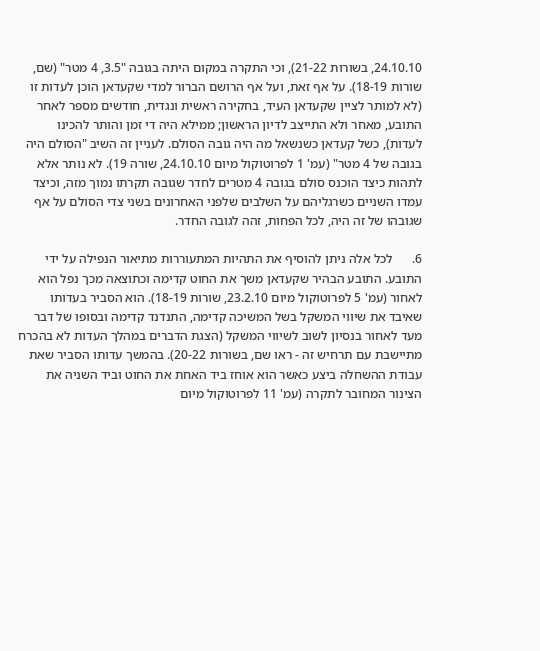24.10.10, בשורות 21-22), וכי התקרה במקום היתה בגובה "3.5, 4 מטר" (שם, שורות 18-19). על אף זאת, ועל אף הרושם הברור למדי שקעדאן הוכן לעדות זו (לא למותר לציין שקעדאן העיד, בחקירה ראשית ונגדית, חודשים מספר לאחר התובע, מאחר ולא התייצב לדיון הראשון; ממילא היה די זמן והותר להכינו לעדות), כשל קעדאן כשנשאל מה היה גובה הסולם. לעניין זה השיב "הסולם היה בגובה של 4 מטר" (עמ' 1 לפרוטוקול מיום 24.10.10, שורה 19). לא נותר אלא לתהות כיצד הוכנס סולם בגובה 4 מטרים לחדר שגובה תקרתו נמוך מזה, וכיצד עמדו השניים כשרגליהם על השלבים שלפני האחרונים בשני צדי הסולם על אף שגובהו של זה היה, לכל הפחות, זהה לגובה החדר.

6.      לכל אלה ניתן להוסיף את התהיות המתעוררות מתיאור הנפילה על ידי התובע. התובע הבהיר שקעדאן משך את החוט קדימה וכתוצאה מכך נפל הוא לאחור (עמ' 5 לפרוטוקול מיום 23.2.10, שורות 18-19). הוא הסביר בעדותו שאיבד את שיווי המשקל בשל המשיכה קדימה, התנדנד קדימה ובסופו של דבר מעד לאחור בנסיון לשוב לשיווי המשקל (הצגת הדברים במהלך העדות לא בהכרח מתיישבת עם תרחיש זה - ראו שם, בשורות 20-22). בהמשך עדותו הסביר שאת עבודת ההשחלה ביצע כאשר הוא אוחז ביד האחת את החוט וביד השניה את הצינור המחובר לתקרה (עמ' 11 לפרוטוקול מיום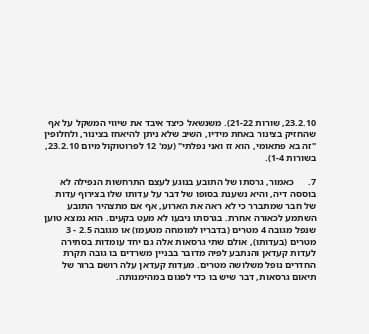23.2.10, שורות 21-22). משנשאל כיצד איבד את שיווי המשקל על אף שהחזיק בצינור באחת מידיו, השיב שלא ניתן להיאחז בצינור, ולחלופין "זה בא פתאומי, הוא זז ואני נפלתי" (עמ' 12 לפרוטוקול מיום 23.2.10, בשורות 1-4).

7.      כאמור, גרסתו של התובע בנוגע לעצם התרחשות הנפילה לא בוססה דיה, והיא נשענת בסופו של דבר על עדותו שלו בצירוף עדות של חבר שמתברר כי לא ראה את הארוע, אף אם מתצהיר התובע השתמע לכאורה אחרת. בגרסתו ניבעו לא מעט בקעים. הוא נמצא טוען שנפל מגובה 4 מטרים (בדבריו למומחה מטעמו) או מגובה 2.5 - 3 מטרים (בעדותו), אולם שתי גרסאות אלה גם יחד עומדות בסתירה לעדות קעדאן והנתבע לפיה מדובר בבניין משרדים בו גובה תקרת החדרים נופל משלושה מטרים. מעדות קעדאן עלה רושם ברור של תיאום גרסאות, דבר שיש בו כדי לפגום במהימנותה.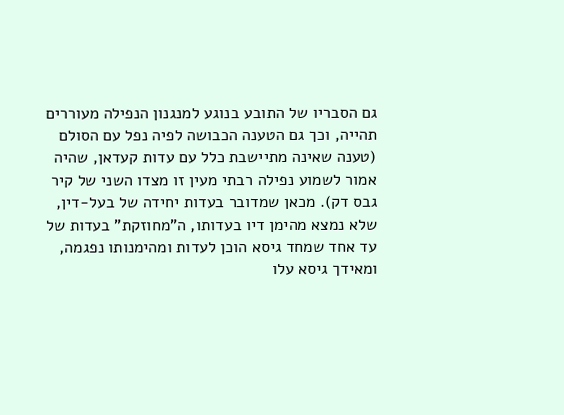גם הסבריו של התובע בנוגע למנגנון הנפילה מעוררים תהייה, וכך גם הטענה הכבושה לפיה נפל עם הסולם (טענה שאינה מתיישבת כלל עם עדות קעדאן, שהיה אמור לשמוע נפילה רבתי מעין זו מצדו השני של קיר גבס דק). מכאן שמדובר בעדות יחידה של בעל-דין, שלא נמצא מהימן דיו בעדותו, ה"מחוזקת" בעדות של עד אחד שמחד גיסא הוכן לעדות ומהימנותו נפגמה, ומאידך גיסא עלו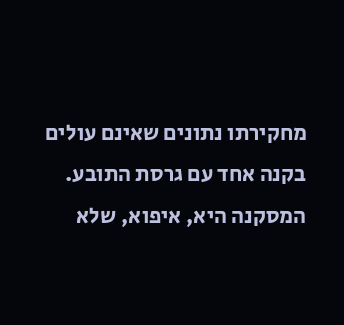מחקירתו נתונים שאינם עולים בקנה אחד עם גרסת התובע. המסקנה היא, איפוא, שלא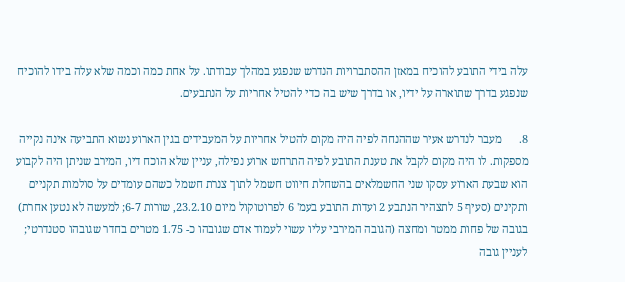עלה בידי התובע להוכיח במאזן ההסתברויות הנדרש שנפגע במהלך עבודתו. על אחת כמה וכמה שלא עלה בידו להוכיח שנפגע בדרך שתוארה על ידיו, או בדרך שיש בה כדי להטיל אחריות על הנתבעים.

8.      מעבר לנדרש אעיר שההנחה לפיה היה מקום להטיל אחריות על המעבידים בגין הארוע נשוא התביעה אינה נקייה מספקות. לו היה מקום לקבל את טענת התובע לפיה התרחש ארוע נפילה, עניין שלא הוכח דיו, המירב שניתן היה לקבוע הוא שבעת הארוע עסקו שני החשמלאים בהשחלת חיווט חשמל לתוך צנרת חשמל כשהם עומדים על סולמות תקניים ותקינים (סעיף 5 לתצהיר הנתבע 2 ועדות התובע בעמ' 6 לפרוטוקול מיום 23.2.10, שורות 6-7; למעשה לא נטען אחרת) בגובה של פחות ממטר ומחצה (הגובה המירבי עליו עשוי לעמוד אדם שגובהו כ- 1.75 מטרים בחדר שגובהו סטנדרטי; לעניין גובה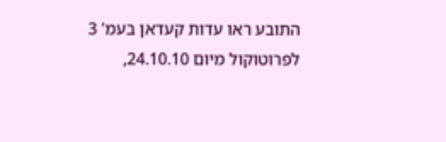התובע ראו עדות קעדאן בעמ' 3 לפרוטוקול מיום 24.10.10,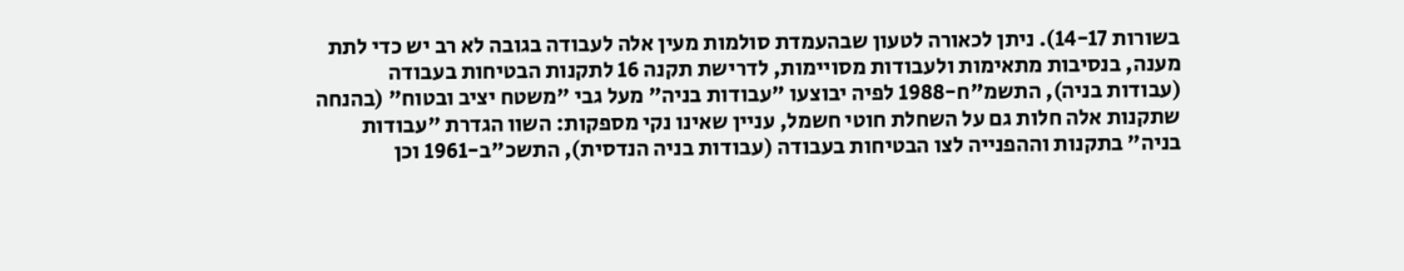בשורות 14-17). ניתן לכאורה לטעון שבהעמדת סולמות מעין אלה לעבודה בגובה לא רב יש כדי לתת מענה, בנסיבות מתאימות ולעבודות מסויימות, לדרישת תקנה 16 לתקנות הבטיחות בעבודה (עבודות בניה), התשמ"ח-1988 לפיה יבוצעו "עבודות בניה" מעל גבי "משטח יציב ובטוח" (בהנחה שתקנות אלה חלות גם על השחלת חוטי חשמל, עניין שאינו נקי מספקות: השוו הגדרת "עבודות בניה" בתקנות וההפנייה לצו הבטיחות בעבודה (עבודות בניה הנדסית), התשכ"ב-1961 וכן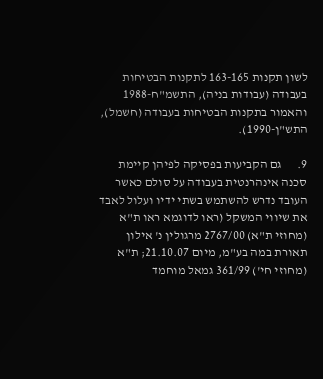לשון תקנות 163-165 לתקנות הבטיחות בעבודה (עבודות בניה), התשמ"ח-1988 והאמור בתקנות הבטיחות בעבודה (חשמל), התש"ן-1990).

9.      גם הקביעות בפסיקה לפיהן קיימת סכנה אינהרנטית בעבודה על סולם כאשר העובד נדרש להשתמש בשתי ידיו ועלול לאבד את שיווי המשקל (ראו לדוגמא ראו ת"א (מחוזי ת"א) 2767/00 מרגולין נ' אילון תאורת במה בע"מ, מיום 21.10.07; ת"א (מחוזי חי') 361/99 גמאל מוחמד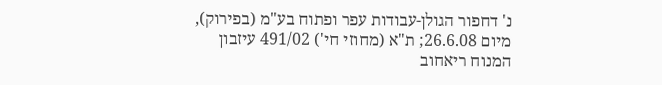נ' דחפור הגולן-עבודות עפר ופתוח בע"מ (בפירוק), מיום 26.6.08; ת"א (מחוזי חי') 491/02 עיזבון המנוח ריאחוב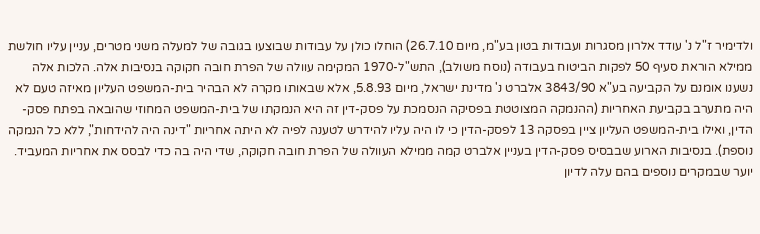ולדימיר ז"ל נ' עודד אלרון מסגרות ועבודות בטון בע"מ, מיום 26.7.10) הוחלו כולן על עבודות שבוצעו בגובה של למעלה משני מטרים, עניין עליו חולשת ממילא הוראת סעיף 50 לפקות הביטוח בעבודה (נוסח משולב), התש"ל-1970 המקימה עוולה של הפרת חובה חקוקה בנסיבות אלה. הלכות אלה נשענו אומנם על הקביעה בע"א 3843/90 אלברט נ' מדינת ישראל, מיום 5.8.93, אלא שבאותו מקרה לא הבהיר בית-המשפט העליון מאיזה טעם לא היה מתערב בקביעת האחריות (ההנמקה המצוטטת בפסיקה הנסמכת על פסק-דין זה היא הנמקתו של בית-המשפט המחוזי שהובאה בפתח פסק-הדין, ואילו בית-המשפט העליון ציין בפסקה 13 לפסק-הדין כי לו היה עליו להידרש לטענה לפיה לא היתה אחריות "דינה היה להידחות", ללא כל הנמקה נוספת). בנסיבות הארוע שבבסיס פסק-הדין בעניין אלברט קמה ממילא העוולה של הפרת חובה חקוקה, שדי היה בה כדי לבסס את אחריות המעביד. יוער שבמקרים נוספים בהם עלה לדיון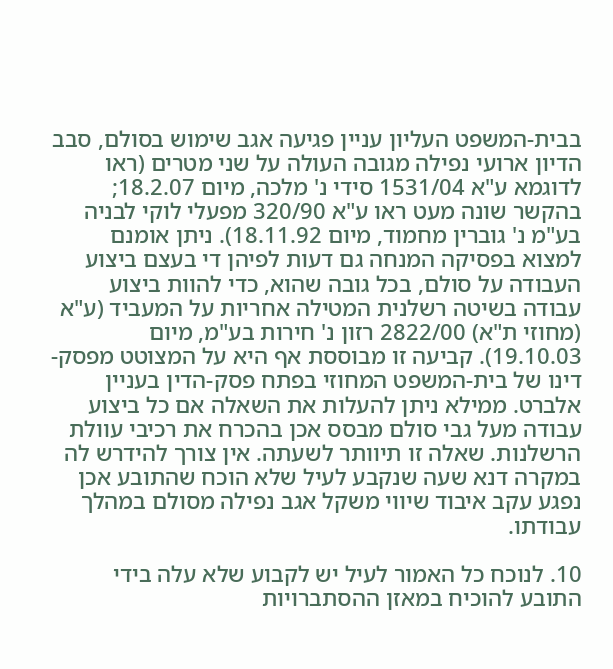בבית-המשפט העליון עניין פגיעה אגב שימוש בסולם, סבב הדיון ארועי נפילה מגובה העולה על שני מטרים (ראו לדוגמא ע"א 1531/04 סידי נ' מלכה, מיום 18.2.07; בהקשר שונה מעט ראו ע"א 320/90 מפעלי לוקי לבניה בע"מ נ' גוברין מחמוד, מיום 18.11.92). ניתן אומנם למצוא בפסיקה המנחה גם דעות לפיהן די בעצם ביצוע העבודה על סולם, בכל גובה שהוא, כדי להוות ביצוע עבודה בשיטה רשלנית המטילה אחריות על המעביד (ע"א (מחוזי ת"א) 2822/00 רזון נ' חירות בע"מ, מיום 19.10.03). קביעה זו מבוססת אף היא על המצוטט מפסק-דינו של בית-המשפט המחוזי בפתח פסק-הדין בעניין אלברט. ממילא ניתן להעלות את השאלה אם כל ביצוע עבודה מעל גבי סולם מבסס אכן בהכרח את רכיבי עוולת הרשלנות. שאלה זו תיוותר לשעתה. אין צורך להידרש לה במקרה דנא שעה שנקבע לעיל שלא הוכח שהתובע אכן נפגע עקב איבוד שיווי משקל אגב נפילה מסולם במהלך עבודתו.

10. לנוכח כל האמור לעיל יש לקבוע שלא עלה בידי התובע להוכיח במאזן ההסתברויות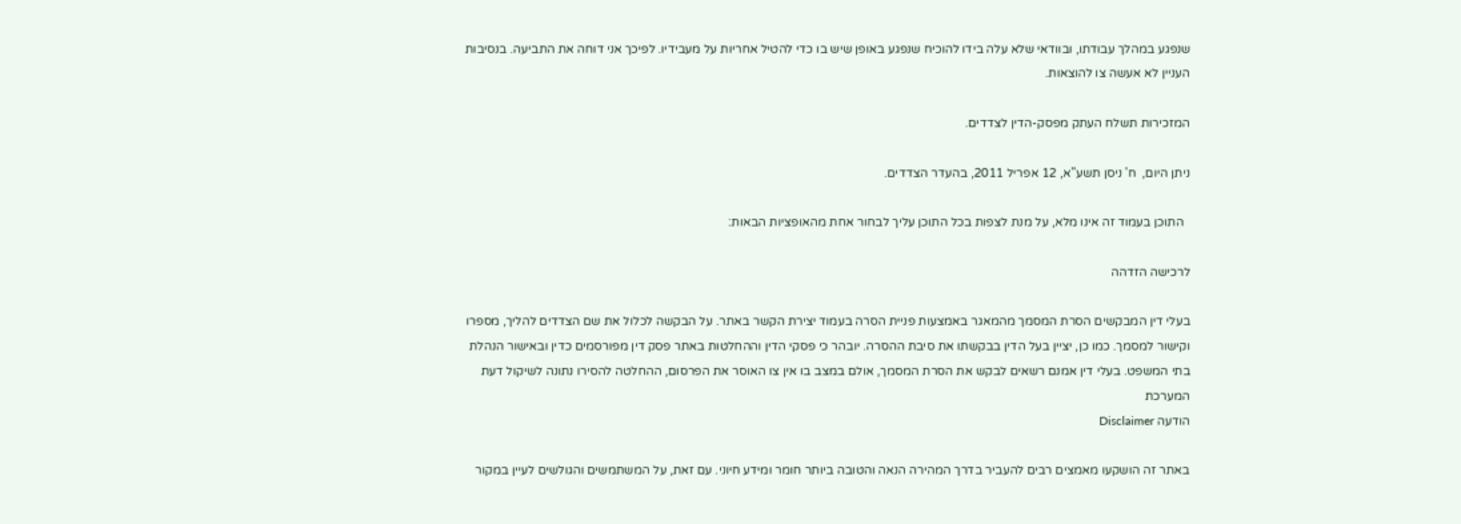שנפגע במהלך עבודתו, ובוודאי שלא עלה בידו להוכיח שנפגע באופן שיש בו כדי להטיל אחריות על מעבידיו. לפיכך אני דוחה את התביעה. בנסיבות העניין לא אעשה צו להוצאות.

המזכירות תשלח העתק מפסק-הדין לצדדים.

ניתן היום,  ח' ניסן תשע"א, 12 אפריל 2011, בהעדר הצדדים.

  התוכן בעמוד זה אינו מלא, על מנת לצפות בכל התוכן עליך לבחור אחת מהאופציות הבאות:

לרכישה הזדהה

בעלי דין המבקשים הסרת המסמך מהמאגר באמצעות פניית הסרה בעמוד יצירת הקשר באתר. על הבקשה לכלול את שם הצדדים להליך, מספרו וקישור למסמך. כמו כן, יציין בעל הדין בבקשתו את סיבת ההסרה. יובהר כי פסקי הדין וההחלטות באתר פסק דין מפורסמים כדין ובאישור הנהלת בתי המשפט. בעלי דין אמנם רשאים לבקש את הסרת המסמך, אולם במצב בו אין צו האוסר את הפרסום, ההחלטה להסירו נתונה לשיקול דעת המערכת
הודעה Disclaimer

באתר זה הושקעו מאמצים רבים להעביר בדרך המהירה הנאה והטובה ביותר חומר ומידע חיוני. עם זאת, על המשתמשים והגולשים לעיין במקור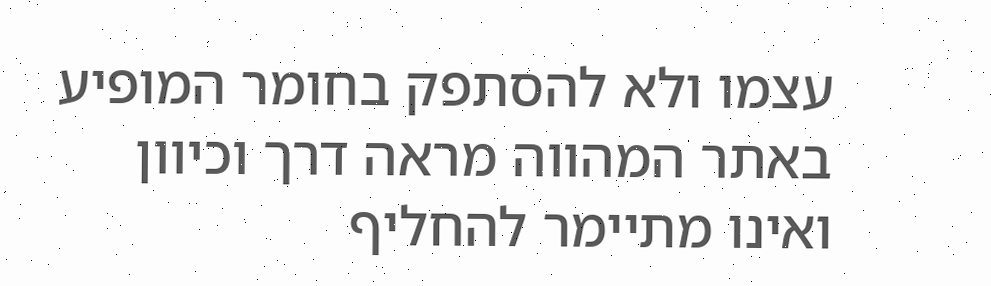עצמו ולא להסתפק בחומר המופיע באתר המהווה מראה דרך וכיוון ואינו מתיימר להחליף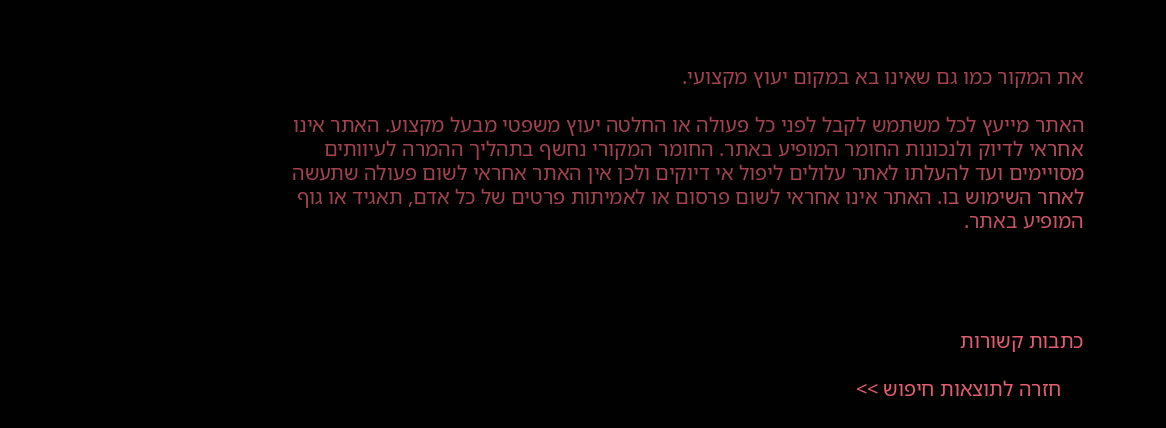את המקור כמו גם שאינו בא במקום יעוץ מקצועי.

האתר מייעץ לכל משתמש לקבל לפני כל פעולה או החלטה יעוץ משפטי מבעל מקצוע. האתר אינו אחראי לדיוק ולנכונות החומר המופיע באתר. החומר המקורי נחשף בתהליך ההמרה לעיוותים מסויימים ועד להעלתו לאתר עלולים ליפול אי דיוקים ולכן אין האתר אחראי לשום פעולה שתעשה לאחר השימוש בו. האתר אינו אחראי לשום פרסום או לאמיתות פרטים של כל אדם, תאגיד או גוף המופיע באתר.




כתבות קשורות

    חזרה לתוצאות חיפוש >>